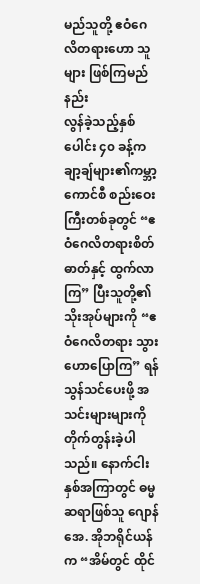မည်သူတို့ ဧဝံဂေလိတရားဟော သူများ ဖြစ်ကြမည်နည်း
လွန်ခဲ့သည့်နှစ်ပေါင်း ၄၀ ခန့်က ချာ့ချ်များ၏ကမ္ဘာ့ကောင်စီ စည်းဝေးကြီးတစ်ခုတွင် “ဧဝံဂေလိတရားစိတ်ဓာတ်နှင့် ထွက်လာကြ” ပြီးသူတို့၏သိုးအုပ်များကို “ဧဝံဂေလိတရား သွားဟောပြောကြ” ရန်သွန်သင်ပေးဖို့ အသင်းများများကို တိုက်တွန်းခဲ့ပါသည်။ နောက်ငါးနှစ်အကြာတွင် ဓမ္မဆရာဖြစ်သူ ဂျောန် အေ. အိုဘရိုင်ယန်က “အိမ်တွင် ထိုင်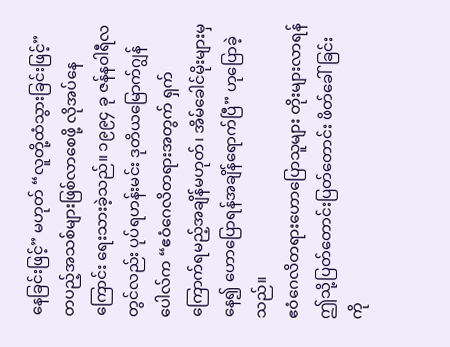နေခြင်းဖြင့်” မဟုတ် “လူတို့ထံသွားခြင်းဖြင့်” တပည့်အသစ်များဖြစ်လာစေဖို့ လိုအပ်နေကြောင်း ရေးသားခဲ့သည်။ ၁၉၉၄ ခု ဇန်နဝါရီလတွင်လည်း ပုပ်ရဟန်းမင်း ဒုတိယမြောက်ဂျွန်ပေါလ်က “ဧဝံဂေလိတရားအတွက် ရှက်ကြောက်ရမည့်အချိန်မဟုတ်၊ အိမ်ခေါင်မိုးများမှနေ၍ ဟောပြောရန်အချိန်ရောက်ပြီ” ဟုပြောခဲ့သည်။
ဧဝံဂေလိတရားဟောပြောသူများ တိုးများလာရန် ဤသို့ပြတ်တောင်းပြတ်တောင်း ဖိတ်ခေါ်ခြင်းကို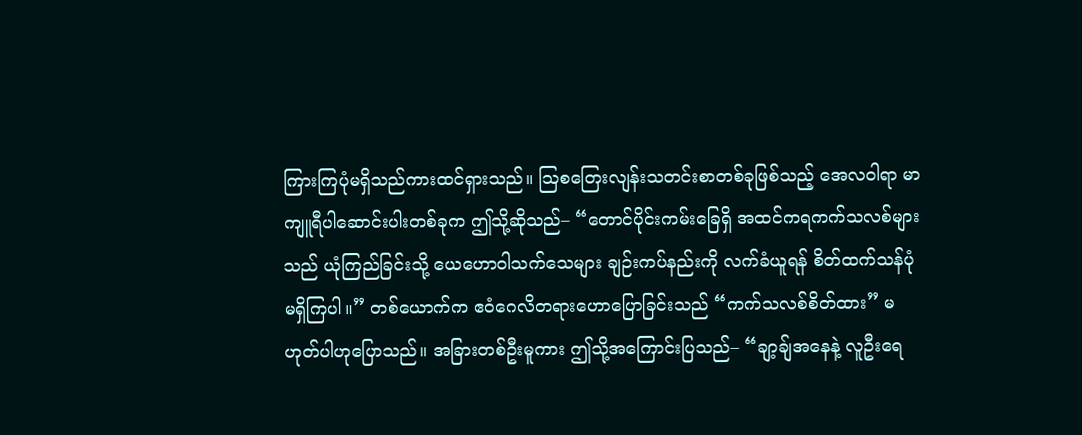ကြားကြပုံမရှိသည်ကားထင်ရှားသည်။ ဩစတြေးလျန်းသတင်းစာတစ်ခုဖြစ်သည့် အေလဝါရာ မာကျူရီပါဆောင်းပါးတစ်ခုက ဤသို့ဆိုသည်– “တောင်ပိုင်းကမ်းခြေရှိ အထင်ကရကက်သလစ်များသည် ယုံကြည်ခြင်းသို့ ယေဟောဝါသက်သေများ ချဉ်းကပ်နည်းကို လက်ခံယူရန် စိတ်ထက်သန်ပုံမရှိကြပါ။” တစ်ယောက်က ဧဝံဂေလိတရားဟောပြောခြင်းသည် “ကက်သလစ်စိတ်ထား” မဟုတ်ပါဟုပြောသည်။ အခြားတစ်ဦးမူကား ဤသို့အကြောင်းပြသည်– “ချာ့ချ်အနေနဲ့ လူဦးရေ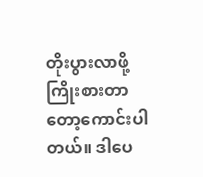တိုးပွားလာဖို့ ကြိုးစားတာတော့ကောင်းပါတယ်။ ဒါပေ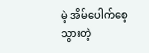မဲ့ အိမ်ပေါက်စေ့သွားတဲ့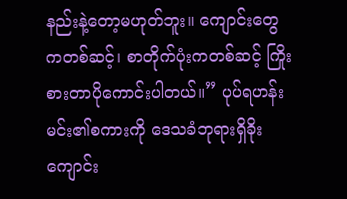နည်းနဲ့တော့မဟုတ်ဘူး။ ကျောင်းတွေကတစ်ဆင့်၊ စာတိုက်ပုံးကတစ်ဆင့် ကြိုးစားတာပိုကောင်းပါတယ်။” ပုပ်ရဟန်းမင်း၏စကားကို ဒေသခံဘုရားရှိခိုးကျောင်း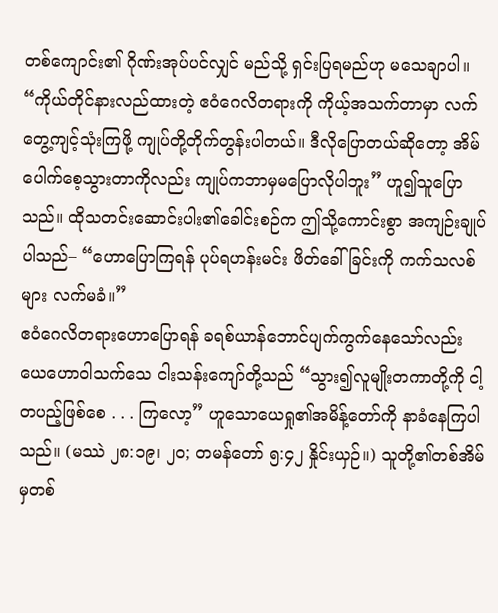တစ်ကျောင်း၏ ဂိုဏ်းအုပ်ပင်လျှင် မည်သို့ ရှင်းပြရမည်ဟု မသေချာပါ။ “ကိုယ်တိုင်နားလည်ထားတဲ့ ဧဝံဂေလိတရားကို ကိုယ့်အသက်တာမှာ လက်တွေ့ကျင့်သုံးကြဖို့ ကျုပ်တို့တိုက်တွန်းပါတယ်။ ဒီလိုပြောတယ်ဆိုတော့ အိမ်ပေါက်စေ့သွားတာကိုလည်း ကျုပ်ကဘာမှမပြောလိုပါဘူး” ဟူ၍သူပြောသည်။ ထိုသတင်းဆောင်းပါး၏ခေါင်းစဉ်က ဤသို့ကောင်းစွာ အကျဉ်းချုပ်ပါသည်– “ဟောပြောကြရန် ပုပ်ရဟန်းမင်း ဖိတ်ခေါ်ခြင်းကို ကက်သလစ်များ လက်မခံ။”
ဧဝံဂေလိတရားဟောပြောရန် ခရစ်ယာန်ဘောင်ပျက်ကွက်နေသော်လည်း ယေဟောဝါသက်သေ ငါးသန်းကျော်တို့သည် “သွား၍လူမျိုးတကာတို့ကို ငါ့တပည့်ဖြစ်စေ . . . ကြလော့” ဟူသောယေရှု၏အမိန့်တော်ကို နာခံနေကြပါသည်။ (မဿဲ ၂၈:၁၉၊ ၂၀; တမန်တော် ၅:၄၂ နှိုင်းယှဉ်။) သူတို့၏တစ်အိမ်မှတစ်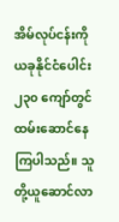အိမ်လုပ်ငန်းကို ယခုနိုင်ငံပေါင်း ၂၃၀ ကျော်တွင်ထမ်းဆောင်နေကြပါသည်။ သူတို့ယူဆောင်လာ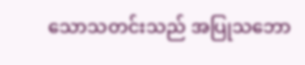သောသတင်းသည် အပြုသဘော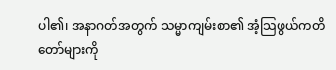ပါ၏၊ အနာဂတ်အတွက် သမ္မာကျမ်းစာ၏ အံ့သြဖွယ်ကတိတော်များကို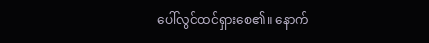ပေါ်လွင်ထင်ရှားစေ၏။ နောက်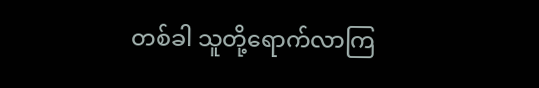တစ်ခါ သူတို့ရောက်လာကြ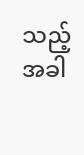သည့်အခါ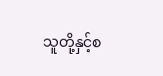သူတို့နှင့်စ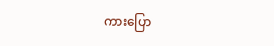ကားပြော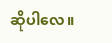ဆိုပါလေ။